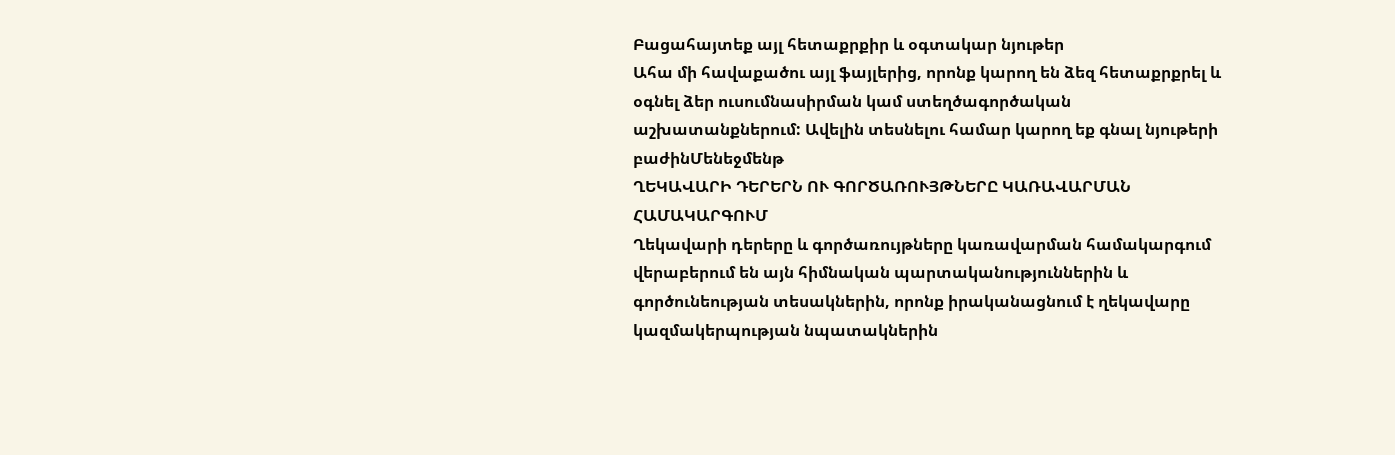Բացահայտեք այլ հետաքրքիր և օգտակար նյութեր
Ահա մի հավաքածու այլ ֆայլերից, որոնք կարող են ձեզ հետաքրքրել և օգնել ձեր ուսումնասիրման կամ ստեղծագործական աշխատանքներում: Ավելին տեսնելու համար կարող եք գնալ նյութերի բաժինՄենեջմենթ
ՂԵԿԱՎԱՐԻ ԴԵՐԵՐՆ ՈՒ ԳՈՐԾԱՌՈՒՅԹՆԵՐԸ ԿԱՌԱՎԱՐՄԱՆ ՀԱՄԱԿԱՐԳՈՒՄ
Ղեկավարի դերերը և գործառույթները կառավարման համակարգում վերաբերում են այն հիմնական պարտականություններին և գործունեության տեսակներին, որոնք իրականացնում է ղեկավարը կազմակերպության նպատակներին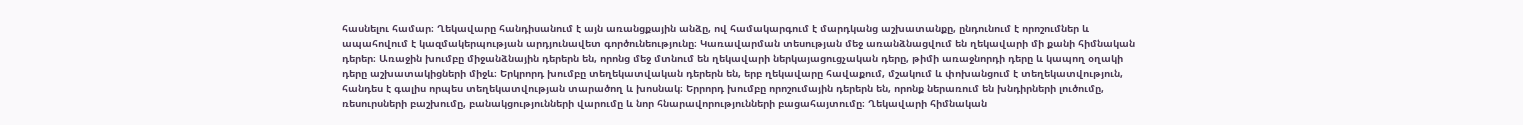հասնելու համար։ Ղեկավարը հանդիսանում է այն առանցքային անձը, ով համակարգում է մարդկանց աշխատանքը, ընդունում է որոշումներ և ապահովում է կազմակերպության արդյունավետ գործունեությունը։ Կառավարման տեսության մեջ առանձնացվում են ղեկավարի մի քանի հիմնական դերեր։ Առաջին խումբը միջանձնային դերերն են, որոնց մեջ մտնում են ղեկավարի ներկայացուցչական դերը, թիմի առաջնորդի դերը և կապող օղակի դերը աշխատակիցների միջև։ Երկրորդ խումբը տեղեկատվական դերերն են, երբ ղեկավարը հավաքում, մշակում և փոխանցում է տեղեկատվություն, հանդես է գալիս որպես տեղեկատվության տարածող և խոսնակ։ Երրորդ խումբը որոշումային դերերն են, որոնք ներառում են խնդիրների լուծումը, ռեսուրսների բաշխումը, բանակցությունների վարումը և նոր հնարավորությունների բացահայտումը։ Ղեկավարի հիմնական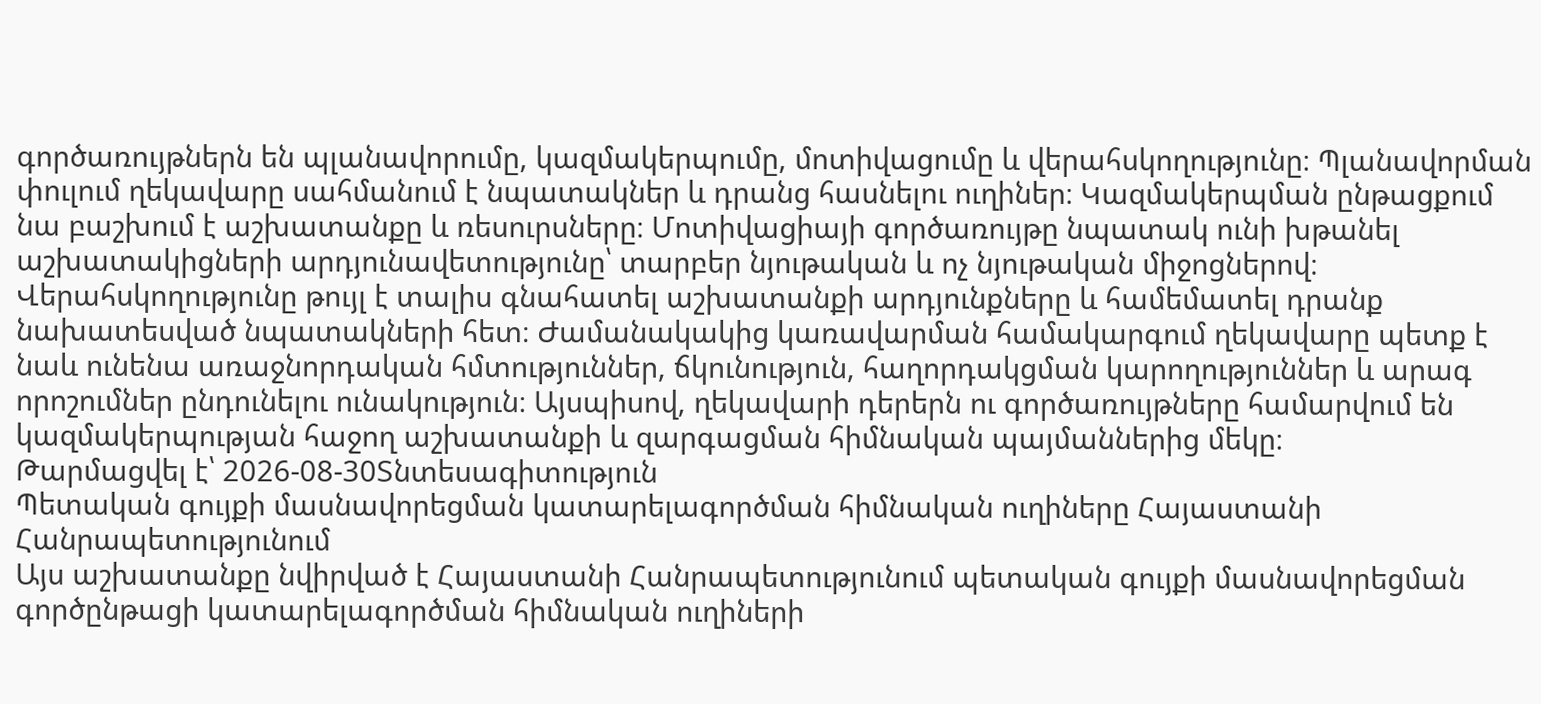գործառույթներն են պլանավորումը, կազմակերպումը, մոտիվացումը և վերահսկողությունը։ Պլանավորման փուլում ղեկավարը սահմանում է նպատակներ և դրանց հասնելու ուղիներ։ Կազմակերպման ընթացքում նա բաշխում է աշխատանքը և ռեսուրսները։ Մոտիվացիայի գործառույթը նպատակ ունի խթանել աշխատակիցների արդյունավետությունը՝ տարբեր նյութական և ոչ նյութական միջոցներով։ Վերահսկողությունը թույլ է տալիս գնահատել աշխատանքի արդյունքները և համեմատել դրանք նախատեսված նպատակների հետ։ Ժամանակակից կառավարման համակարգում ղեկավարը պետք է նաև ունենա առաջնորդական հմտություններ, ճկունություն, հաղորդակցման կարողություններ և արագ որոշումներ ընդունելու ունակություն։ Այսպիսով, ղեկավարի դերերն ու գործառույթները համարվում են կազմակերպության հաջող աշխատանքի և զարգացման հիմնական պայմաններից մեկը։
Թարմացվել է՝ 2026-08-30Տնտեսագիտություն
Պետական գույքի մասնավորեցման կատարելագործման հիմնական ուղիները Հայաստանի Հանրապետությունում
Այս աշխատանքը նվիրված է Հայաստանի Հանրապետությունում պետական գույքի մասնավորեցման գործընթացի կատարելագործման հիմնական ուղիների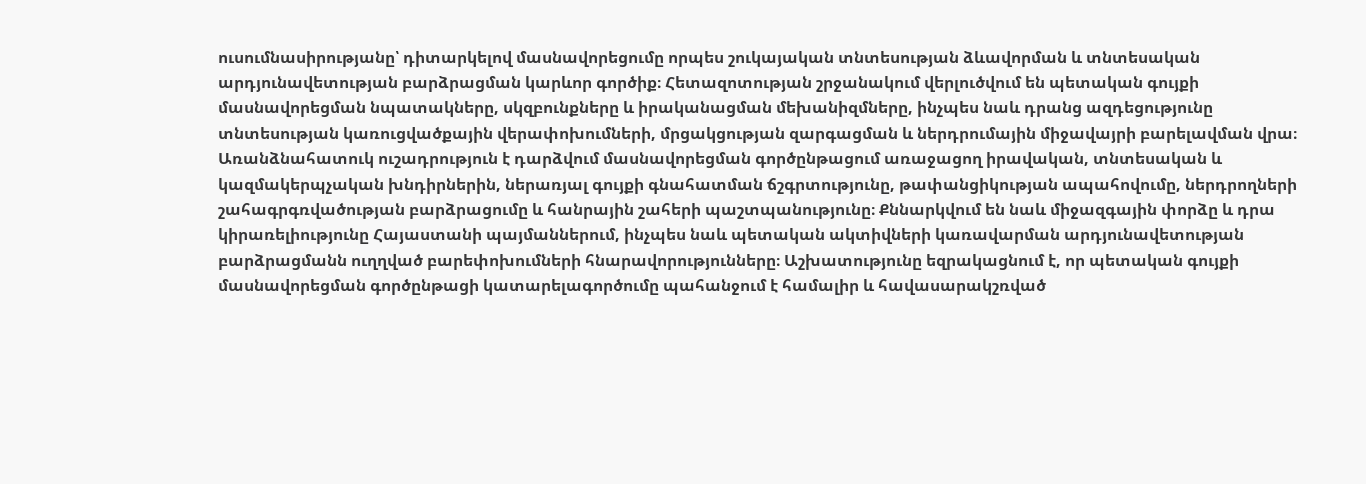ուսումնասիրությանը՝ դիտարկելով մասնավորեցումը որպես շուկայական տնտեսության ձևավորման և տնտեսական արդյունավետության բարձրացման կարևոր գործիք։ Հետազոտության շրջանակում վերլուծվում են պետական գույքի մասնավորեցման նպատակները, սկզբունքները և իրականացման մեխանիզմները, ինչպես նաև դրանց ազդեցությունը տնտեսության կառուցվածքային վերափոխումների, մրցակցության զարգացման և ներդրումային միջավայրի բարելավման վրա։ Առանձնահատուկ ուշադրություն է դարձվում մասնավորեցման գործընթացում առաջացող իրավական, տնտեսական և կազմակերպչական խնդիրներին, ներառյալ գույքի գնահատման ճշգրտությունը, թափանցիկության ապահովումը, ներդրողների շահագրգռվածության բարձրացումը և հանրային շահերի պաշտպանությունը։ Քննարկվում են նաև միջազգային փորձը և դրա կիրառելիությունը Հայաստանի պայմաններում, ինչպես նաև պետական ակտիվների կառավարման արդյունավետության բարձրացմանն ուղղված բարեփոխումների հնարավորությունները։ Աշխատությունը եզրակացնում է, որ պետական գույքի մասնավորեցման գործընթացի կատարելագործումը պահանջում է համալիր և հավասարակշռված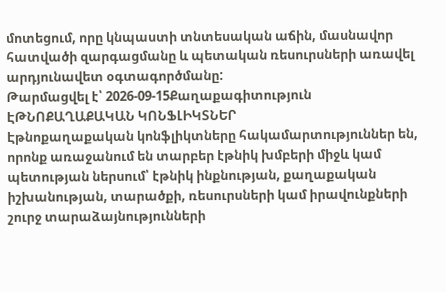մոտեցում, որը կնպաստի տնտեսական աճին, մասնավոր հատվածի զարգացմանը և պետական ռեսուրսների առավել արդյունավետ օգտագործմանը:
Թարմացվել է՝ 2026-09-15Քաղաքագիտություն
ԷԹՆՈՔԱՂԱՔԱԿԱՆ ԿՈՆՖԼԻԿՏՆԵՐ
Էթնոքաղաքական կոնֆլիկտները հակամարտություններ են, որոնք առաջանում են տարբեր էթնիկ խմբերի միջև կամ պետության ներսում՝ էթնիկ ինքնության, քաղաքական իշխանության, տարածքի, ռեսուրսների կամ իրավունքների շուրջ տարաձայնությունների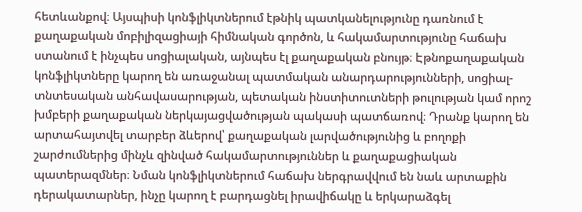հետևանքով։ Այսպիսի կոնֆլիկտներում էթնիկ պատկանելությունը դառնում է քաղաքական մոբիլիզացիայի հիմնական գործոն, և հակամարտությունը հաճախ ստանում է ինչպես սոցիալական, այնպես էլ քաղաքական բնույթ։ Էթնոքաղաքական կոնֆլիկտները կարող են առաջանալ պատմական անարդարությունների, սոցիալ-տնտեսական անհավասարության, պետական ինստիտուտների թուլության կամ որոշ խմբերի քաղաքական ներկայացվածության պակասի պատճառով։ Դրանք կարող են արտահայտվել տարբեր ձևերով՝ քաղաքական լարվածությունից և բողոքի շարժումներից մինչև զինված հակամարտություններ և քաղաքացիական պատերազմներ։ Նման կոնֆլիկտներում հաճախ ներգրավվում են նաև արտաքին դերակատարներ, ինչը կարող է բարդացնել իրավիճակը և երկարաձգել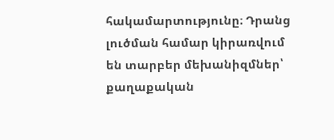հակամարտությունը։ Դրանց լուծման համար կիրառվում են տարբեր մեխանիզմներ՝ քաղաքական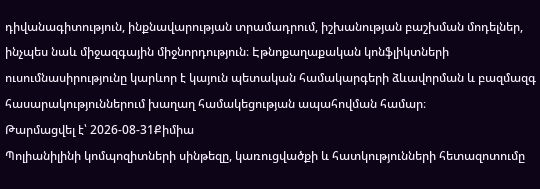դիվանագիտություն, ինքնավարության տրամադրում, իշխանության բաշխման մոդելներ, ինչպես նաև միջազգային միջնորդություն։ Էթնոքաղաքական կոնֆլիկտների ուսումնասիրությունը կարևոր է կայուն պետական համակարգերի ձևավորման և բազմազգ հասարակություններում խաղաղ համակեցության ապահովման համար։
Թարմացվել է՝ 2026-08-31Քիմիա
Պոլիանիլինի կոմպոզիտների սինթեզը, կառուցվածքի և հատկությունների հետազոտումը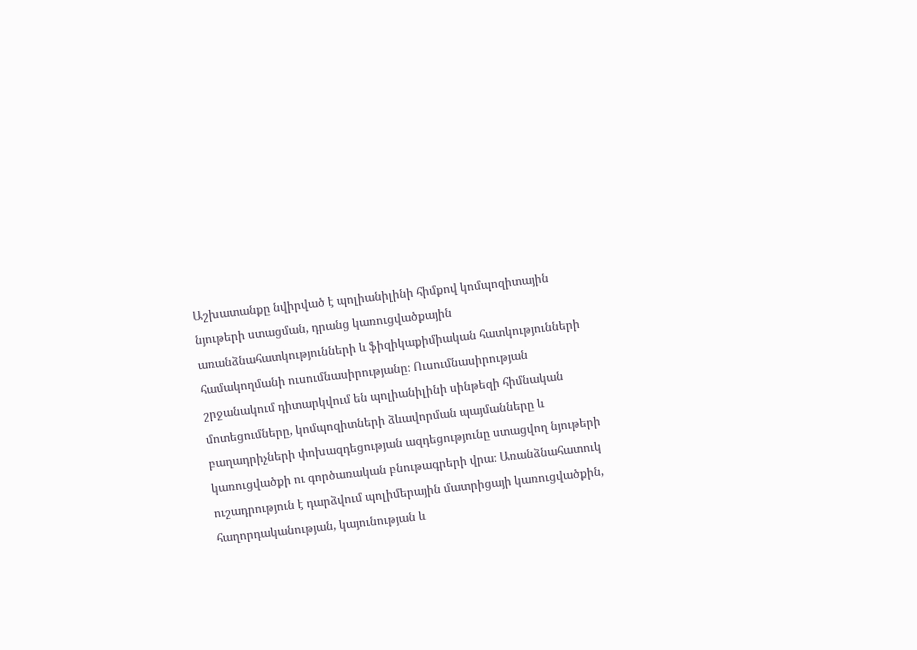Աշխատանքը նվիրված է պոլիանիլինի հիմքով կոմպոզիտային նյութերի ստացման, դրանց կառուցվածքային առանձնահատկությունների և ֆիզիկաքիմիական հատկությունների համակողմանի ուսումնասիրությանը։ Ուսումնասիրության շրջանակում դիտարկվում են պոլիանիլինի սինթեզի հիմնական մոտեցումները, կոմպոզիտների ձևավորման պայմանները և բաղադրիչների փոխազդեցության ազդեցությունը ստացվող նյութերի կառուցվածքի ու գործառական բնութագրերի վրա։ Առանձնահատուկ ուշադրություն է դարձվում պոլիմերային մատրիցայի կառուցվածքին, հաղորդականության, կայունության և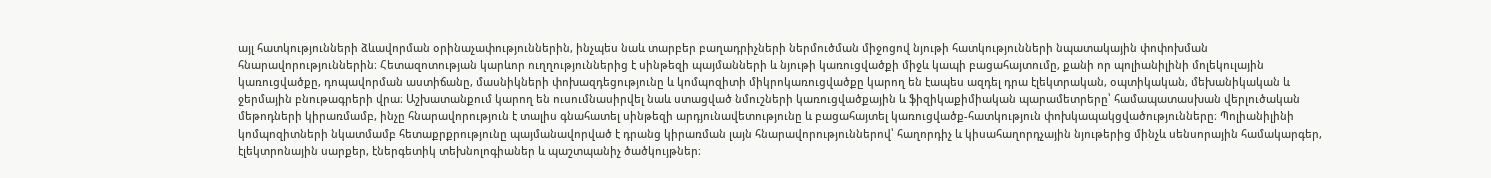այլ հատկությունների ձևավորման օրինաչափություններին, ինչպես նաև տարբեր բաղադրիչների ներմուծման միջոցով նյութի հատկությունների նպատակային փոփոխման հնարավորություններին։ Հետազոտության կարևոր ուղղություններից է սինթեզի պայմանների և նյութի կառուցվածքի միջև կապի բացահայտումը, քանի որ պոլիանիլինի մոլեկուլային կառուցվածքը, դոպավորման աստիճանը, մասնիկների փոխազդեցությունը և կոմպոզիտի միկրոկառուցվածքը կարող են էապես ազդել դրա էլեկտրական, օպտիկական, մեխանիկական և ջերմային բնութագրերի վրա։ Աշխատանքում կարող են ուսումնասիրվել նաև ստացված նմուշների կառուցվածքային և ֆիզիկաքիմիական պարամետրերը՝ համապատասխան վերլուծական մեթոդների կիրառմամբ, ինչը հնարավորություն է տալիս գնահատել սինթեզի արդյունավետությունը և բացահայտել կառուցվածք-հատկություն փոխկապակցվածությունները։ Պոլիանիլինի կոմպոզիտների նկատմամբ հետաքրքրությունը պայմանավորված է դրանց կիրառման լայն հնարավորություններով՝ հաղորդիչ և կիսահաղորդչային նյութերից մինչև սենսորային համակարգեր, էլեկտրոնային սարքեր, էներգետիկ տեխնոլոգիաներ և պաշտպանիչ ծածկույթներ։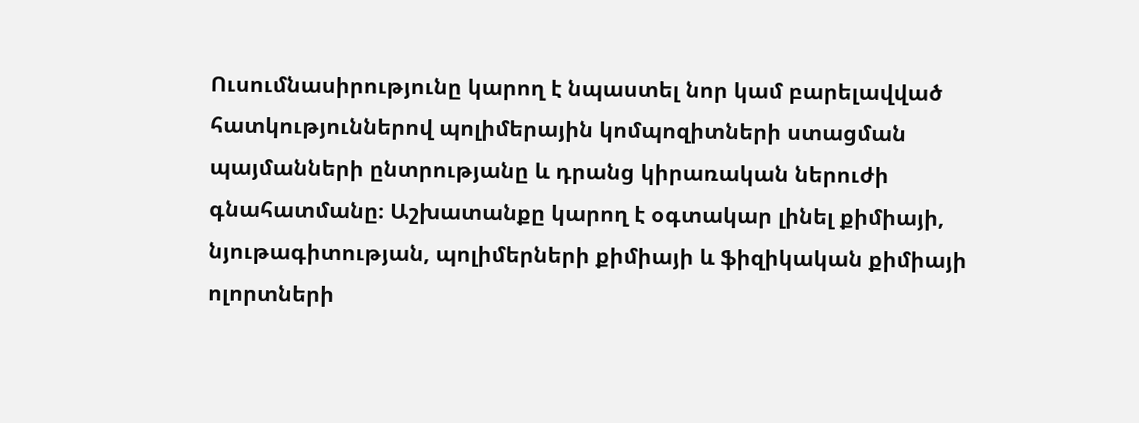Ուսումնասիրությունը կարող է նպաստել նոր կամ բարելավված հատկություններով պոլիմերային կոմպոզիտների ստացման պայմանների ընտրությանը և դրանց կիրառական ներուժի գնահատմանը։ Աշխատանքը կարող է օգտակար լինել քիմիայի, նյութագիտության, պոլիմերների քիմիայի և ֆիզիկական քիմիայի ոլորտների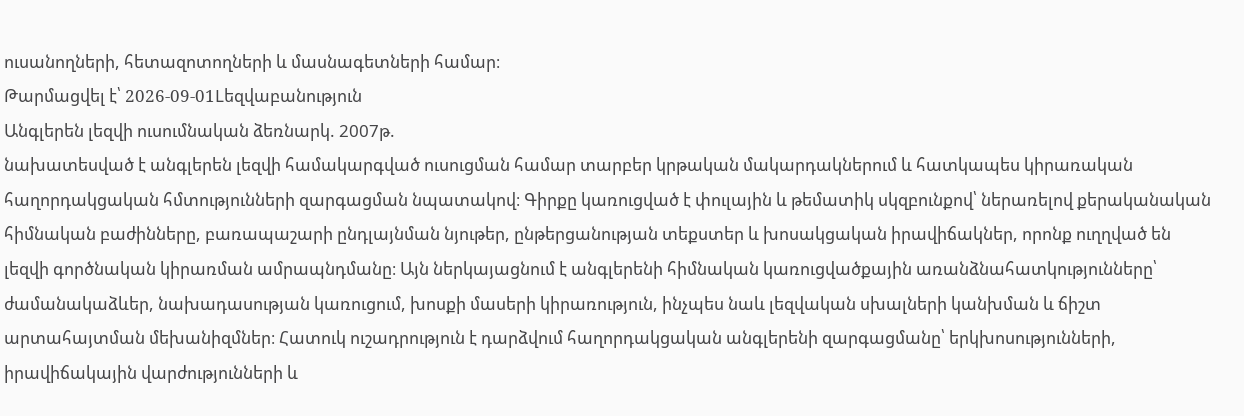ուսանողների, հետազոտողների և մասնագետների համար։
Թարմացվել է՝ 2026-09-01Lեզվաբանություն
Անգլերեն լեզվի ուսումնական ձեռնարկ. 2007թ.
նախատեսված է անգլերեն լեզվի համակարգված ուսուցման համար տարբեր կրթական մակարդակներում և հատկապես կիրառական հաղորդակցական հմտությունների զարգացման նպատակով։ Գիրքը կառուցված է փուլային և թեմատիկ սկզբունքով՝ ներառելով քերականական հիմնական բաժինները, բառապաշարի ընդլայնման նյութեր, ընթերցանության տեքստեր և խոսակցական իրավիճակներ, որոնք ուղղված են լեզվի գործնական կիրառման ամրապնդմանը։ Այն ներկայացնում է անգլերենի հիմնական կառուցվածքային առանձնահատկությունները՝ ժամանակաձևեր, նախադասության կառուցում, խոսքի մասերի կիրառություն, ինչպես նաև լեզվական սխալների կանխման և ճիշտ արտահայտման մեխանիզմներ։ Հատուկ ուշադրություն է դարձվում հաղորդակցական անգլերենի զարգացմանը՝ երկխոսությունների, իրավիճակային վարժությունների և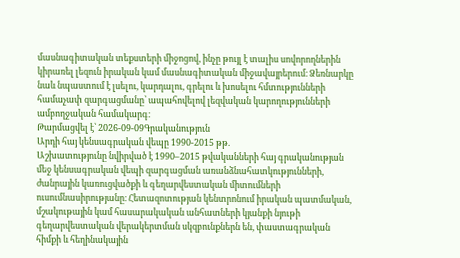մասնագիտական տեքստերի միջոցով, ինչը թույլ է տալիս սովորողներին կիրառել լեզուն իրական կամ մասնագիտական միջավայրերում։ Ձեռնարկը նաև նպաստում է լսելու, կարդալու, գրելու և խոսելու հմտությունների համաչափ զարգացմանը՝ ապահովելով լեզվական կարողությունների ամբողջական համակարգ։
Թարմացվել է՝ 2026-09-09Գրականություն
Արդի հայ կենսագրական վեպը 1990-2015 թթ.
Աշխատությունը նվիրված է 1990–2015 թվականների հայ գրականության մեջ կենսագրական վեպի զարգացման առանձնահատկությունների, ժանրային կառուցվածքի և գեղարվեստական միտումների ուսումնասիրությանը։ Հետազոտության կենտրոնում իրական պատմական, մշակութային կամ հասարակական անհատների կյանքի նյութի գեղարվեստական վերակերտման սկզբունքներն են, փաստագրական հիմքի և հեղինակային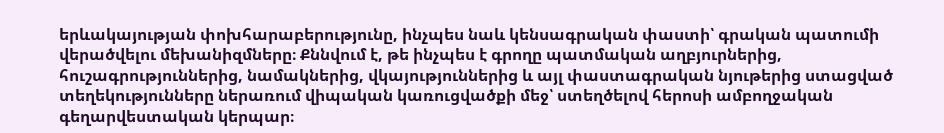երևակայության փոխհարաբերությունը, ինչպես նաև կենսագրական փաստի՝ գրական պատումի վերածվելու մեխանիզմները։ Քննվում է, թե ինչպես է գրողը պատմական աղբյուրներից, հուշագրություններից, նամակներից, վկայություններից և այլ փաստագրական նյութերից ստացված տեղեկությունները ներառում վիպական կառուցվածքի մեջ՝ ստեղծելով հերոսի ամբողջական գեղարվեստական կերպար։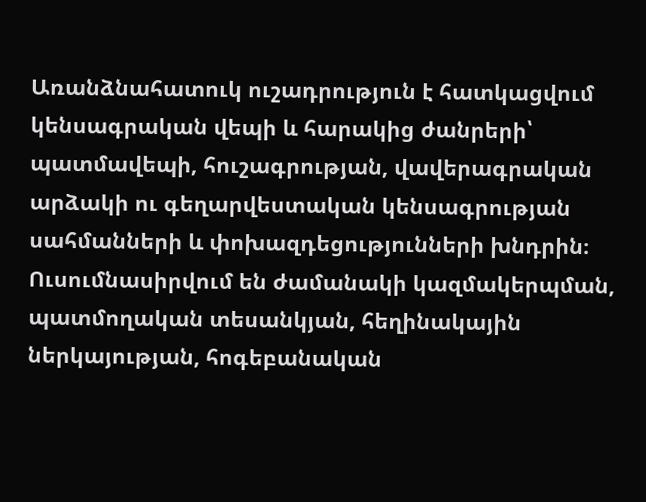Առանձնահատուկ ուշադրություն է հատկացվում կենսագրական վեպի և հարակից ժանրերի՝ պատմավեպի, հուշագրության, վավերագրական արձակի ու գեղարվեստական կենսագրության սահմանների և փոխազդեցությունների խնդրին։ Ուսումնասիրվում են ժամանակի կազմակերպման, պատմողական տեսանկյան, հեղինակային ներկայության, հոգեբանական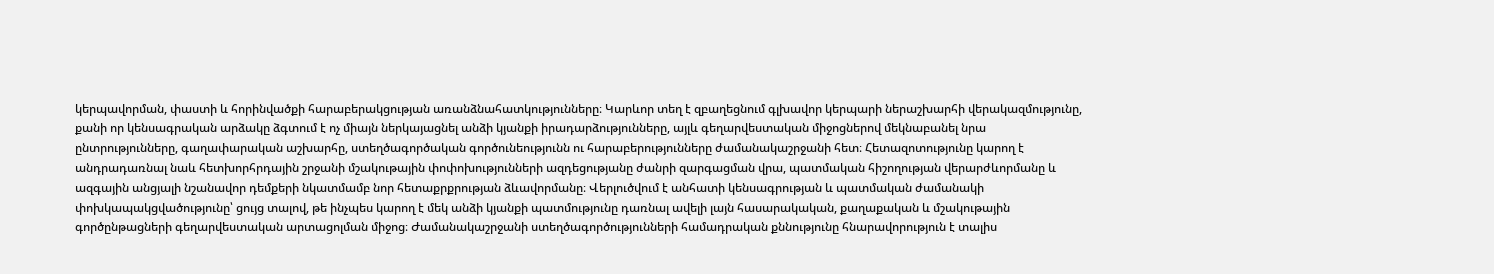կերպավորման, փաստի և հորինվածքի հարաբերակցության առանձնահատկությունները։ Կարևոր տեղ է զբաղեցնում գլխավոր կերպարի ներաշխարհի վերակազմությունը, քանի որ կենսագրական արձակը ձգտում է ոչ միայն ներկայացնել անձի կյանքի իրադարձությունները, այլև գեղարվեստական միջոցներով մեկնաբանել նրա ընտրությունները, գաղափարական աշխարհը, ստեղծագործական գործունեությունն ու հարաբերությունները ժամանակաշրջանի հետ։ Հետազոտությունը կարող է անդրադառնալ նաև հետխորհրդային շրջանի մշակութային փոփոխությունների ազդեցությանը ժանրի զարգացման վրա, պատմական հիշողության վերարժևորմանը և ազգային անցյալի նշանավոր դեմքերի նկատմամբ նոր հետաքրքրության ձևավորմանը։ Վերլուծվում է անհատի կենսագրության և պատմական ժամանակի փոխկապակցվածությունը՝ ցույց տալով, թե ինչպես կարող է մեկ անձի կյանքի պատմությունը դառնալ ավելի լայն հասարակական, քաղաքական և մշակութային գործընթացների գեղարվեստական արտացոլման միջոց։ Ժամանակաշրջանի ստեղծագործությունների համադրական քննությունը հնարավորություն է տալիս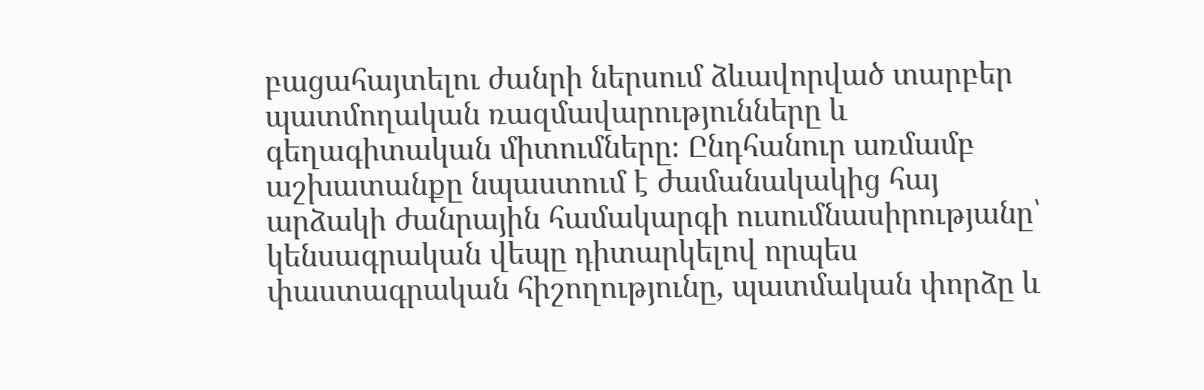բացահայտելու ժանրի ներսում ձևավորված տարբեր պատմողական ռազմավարությունները և գեղագիտական միտումները։ Ընդհանուր առմամբ աշխատանքը նպաստում է ժամանակակից հայ արձակի ժանրային համակարգի ուսումնասիրությանը՝ կենսագրական վեպը դիտարկելով որպես փաստագրական հիշողությունը, պատմական փորձը և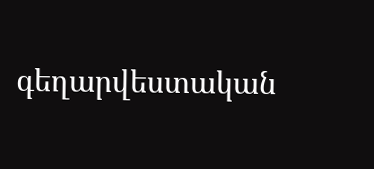գեղարվեստական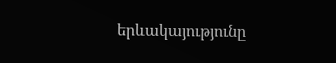երևակայությունը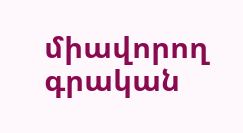միավորող գրական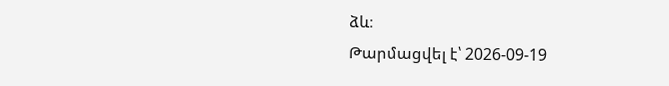ձև։
Թարմացվել է՝ 2026-09-19